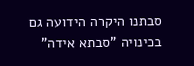סבתנו היקרה הידועה גם בכינויה "סבתא אידה"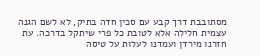מסתובבת דרך קבע עם סכין חדה בתיק, לא לשם הגנה עצמית חלילה אלא לטובת כל פרי שיתקל בדרכה. עת חזרנו מירדן ועמדנו לעלות על טיסה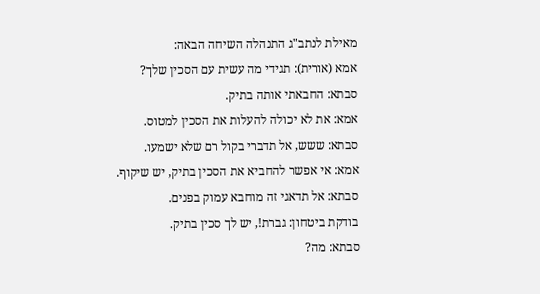מאילת לנתב"ג התנהלה השיחה הבאה:
אמא (אורית): תגידי מה עשית עם הסכין שלך?
סבתא: החבאתי אותה בתיק.
אמא: את לא יכולה להעלות את הסכין למטוס.
סבתא: ששש, אל תדברי בקול רם שלא ישמעו.
אמא: אי אפשר להחביא את הסכין בתיק, יש שיקוף.
סבתא: אל תדאגי זה מוחבא עמוק בפנים.
בודקת ביטחון: גברת!, יש לך סכין בתיק.
סבתא: מה?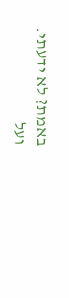באמת? לא ידעתי.
ועל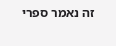זה נאמר ספרי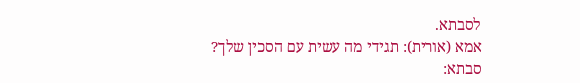לסבתא.
אמא (אורית): תגידי מה עשית עם הסכין שלך?
סבתא: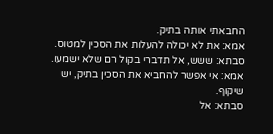החבאתי אותה בתיק.
אמא: את לא יכולה להעלות את הסכין למטוס.
סבתא: ששש, אל תדברי בקול רם שלא ישמעו.
אמא: אי אפשר להחביא את הסכין בתיק, יש שיקוף.
סבתא: אל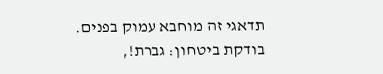תדאגי זה מוחבא עמוק בפנים.
בודקת ביטחון: גברת!,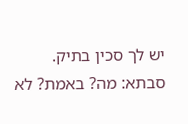יש לך סכין בתיק.
סבתא: מה? באמת? לא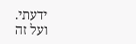ידעתי.
ועל זה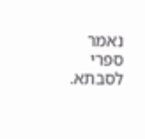נאמר ספרי לסבתא.